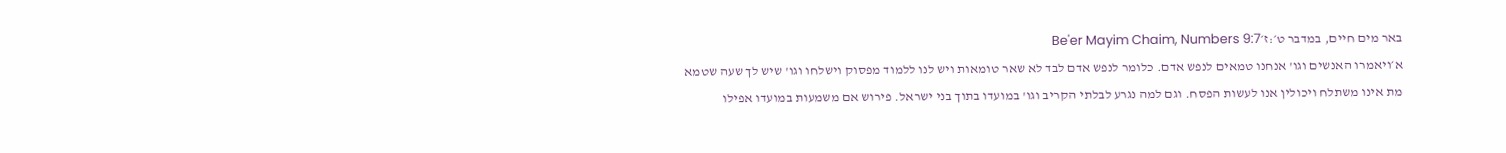באר מים חיים, במדבר ט׳:ז׳Be'er Mayim Chaim, Numbers 9:7
א׳ויאמרו האנשים וגו' אנחנו טמאים לנפש אדם. כלומר לנפש אדם לבד לא שאר טומאות ויש לנו ללמוד מפסוק וישלחו וגו' שיש לך שעה שטמא מת אינו משתלח ויכולין אנו לעשות הפסח. וגם למה נגרע לבלתי הקריב וגו' במועדו בתוך בני ישראל. פירוש אם משמעות במועדו אפילו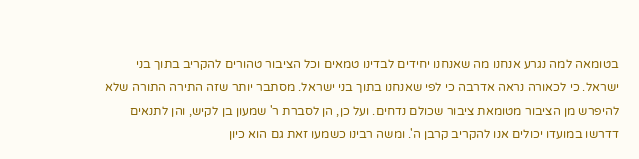בטומאה למה נגרע אנחנו מה שאנחנו יחידים לבדינו טמאים וכל הציבור טהורים להקריב בתוך בני ישראל. כי לכאורה נראה אדרבה כי לפי שאנחנו בתוך בני ישראל. מסתבר יותר שזה התירה התורה שלא להיפרש מן הציבור מטומאת ציבור שכולם נדחים. ועל כן, הן לסברת ר' שמעון בן לקיש, והן לתנאים דדרשו במועדו יכולים אנו להקריב קרבן ה'. ומשה רבינו כשמעו זאת גם הוא כיון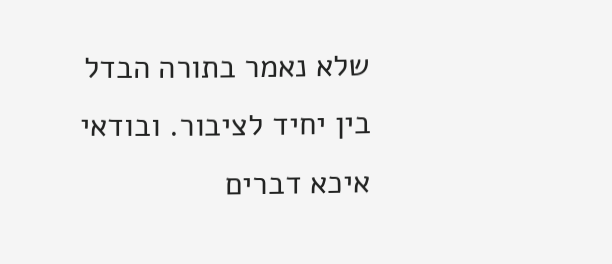שלא נאמר בתורה הבדל בין יחיד לציבור. ובודאי איכא דברים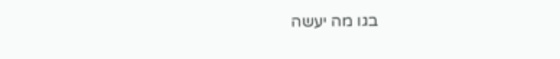בגו מה יעשה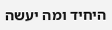היחיד ומה יעשה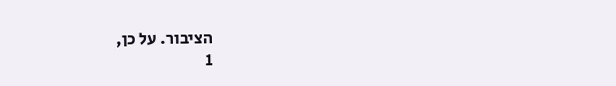הציבור. על כן,
1